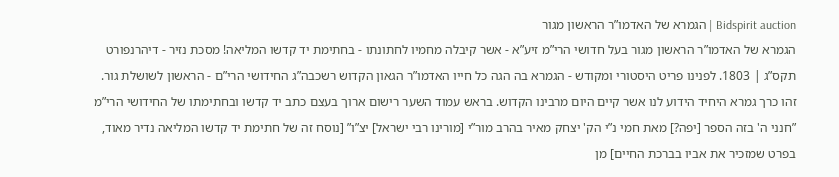Bidspirit auction | הגמרא של האדמו”ר הראשון מגור
הגמרא של האדמו”ר הראשון מגור בעל חדושי הרי”מ זיע”א - אשר קיבלה מחמיו לחתונתו - בחתימת יד קדשו המליאה! מסכת נזיר - דיהרנפורט תקס”ג | 1803. לפנינו פריט היסטורי ומקודש - הגמרא בה הגה כל חייו האדמו”ר הגאון הקדוש רשכבה”ג החידושי הרי”ם - הראשון לשושלת גור. זהו כרך גמרא היחיד הידוע לנו אשר קיים היום מרבינו הקדוש. בראש עמוד השער רישום ארוך בעצם כתב יד קדשו ובחתימתו של החידושי הרי”מ ”חנני ה' בזה הספר [יפה?] מאת חמי נ”י הק' יצחק מאיר בהרב מור”י [מורינו רבי ישראל] יצ”ו” [נוסח זה של חתימת יד קדשו המליאה נדיר מאוד, בפרט שמזכיר את אביו בברכת החיים] מן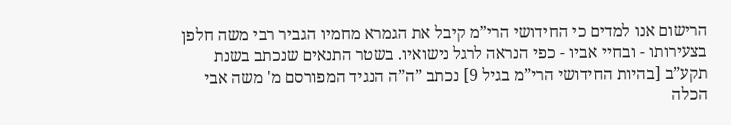הרישום אנו למדים כי החידושי הרי”מ קיבל את הגמרא מחמיו הגביר רבי משה חלפן בצעירותו - ובחיי אביו - כפי הנראה לרגל נישואיו. בשטר התנאים שנכתב בשנת תקע”ב [בהיות החידושי הרי”מ בגיל 9] נכתב ”ה”ה הנגיד המפורסם מ' משה אבי הכלה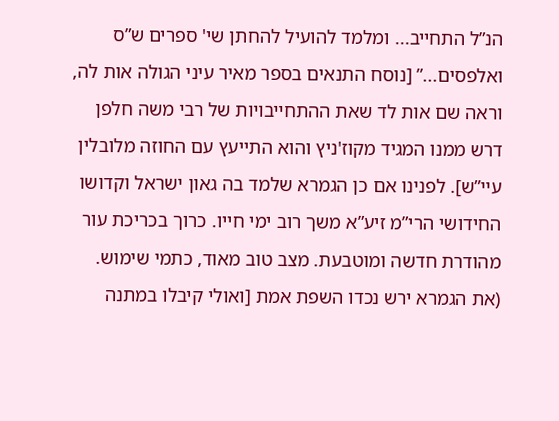הנ”ל התחייב... ומלמד להועיל להחתן שי' ספרים ש”ס ואלפסים...” [נוסח התנאים בספר מאיר עיני הגולה אות לה, וראה שם אות לד שאת ההתחייבויות של רבי משה חלפן דרש ממנו המגיד מקוז'ניץ והוא התייעץ עם החוזה מלובלין עיי”ש]. לפנינו אם כן הגמרא שלמד בה גאון ישראל וקדושו החידושי הרי”מ זיע”א משך רוב ימי חייו. כרוך בכריכת עור מהודרת חדשה ומוטבעת. מצב טוב מאוד, כתמי שימוש. (את הגמרא ירש נכדו השפת אמת [ואולי קיבלו במתנה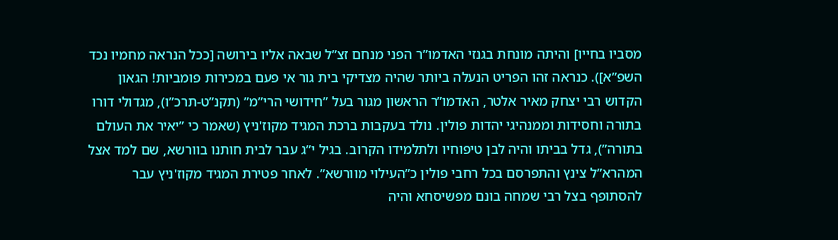מסביו בחייו] והיתה מונחת בגנזי האדמו”ר הפני מנחם זצ”ל שבאה אליו בירושה [ככל הנראה מחמיו נכד השפ”א]). כנראה זהו הפריט הנעלה ביותר שהיה מצדיקי בית גור אי פעם במכירות פומביות! הגאון הקדוש רבי יצחק מאיר אלטר, האדמו”ר הראשון מגור בעל ”חידושי הרי”מ” (תקנ”ט-תרכ”ו), מגדולי דורו בתורה וחסידות וממנהיגי יהדות פולין. נולד בעקבות ברכת המגיד מקוז'ניץ (שאמר כי ”יאיר את העולם בתורה”), גדל בביתו והיה לבן טיפוחיו ולתלמידו הקרוב. בגיל י”ג עבר לבית חותנו בוורשא, שם למד אצל המהרא”ל צינץ והתפרסם בכל רחבי פולין כ”העילוי מוורשא”. לאחר פטירת המגיד מקוז'ניץ עבר להסתופף בצל רבי שמחה בונם מפשיסחא והיה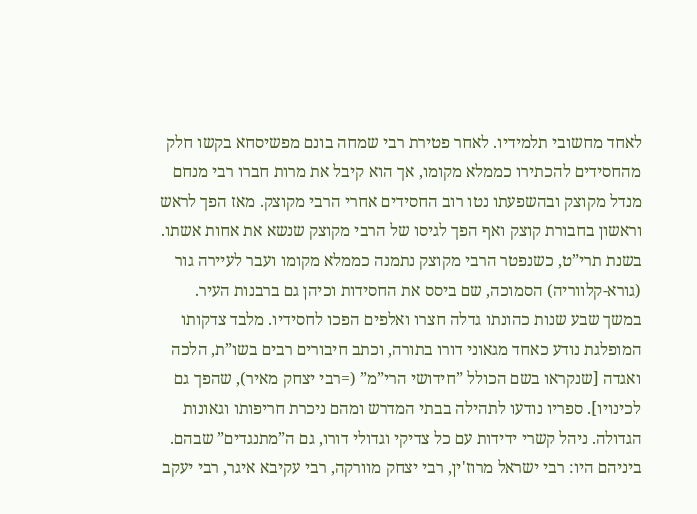לאחד מחשובי תלמידיו. לאחר פטירת רבי שמחה בונם מפשיסחא בקשו חלק מהחסידים להכתירו כממלא מקומו, אך הוא קיבל את מרות חברו רבי מנחם מנדל מקוצק ובהשפעתו נטו רוב החסידים אחרי הרבי מקוצק. מאז הפך לראש וראשון בחבורת קוצק ואף הפך לגיסו של הרבי מקוצק שנשא את אחות אשתו. בשנת תרי”ט, כשנפטר הרבי מקוצק נתמנה כממלא מקומו ועבר לעיירה גור (גורא-קלווריה) הסמוכה, שם ביסס את החסידות וכיהן גם ברבנות העיר. במשך שבע שנות כהונתו גדלה חצרו ואלפים הפכו לחסידיו. מלבד צדקותו המופלגת נודע כאחד מגאוני דורו בתורה, וכתב חיבורים רבים בשו”ת, הלכה ואגדה [שנקראו בשם הכולל ”חידושי הרי”מ” (=רבי יצחק מאיר), שהפך גם לכינויו]. ספריו נודעו לתהילה בבתי המדרש ומהם ניכרת חריפותו וגאונות הגדולה. ניהל קשרי ידידות עם כל צדיקי וגדולי דורו, גם ה”מתנגדים” שבהם. ביניהם היו: רבי ישראל מרוז'ין, רבי יצחק מוורקה, רבי עקיבא איגר, רבי יעקב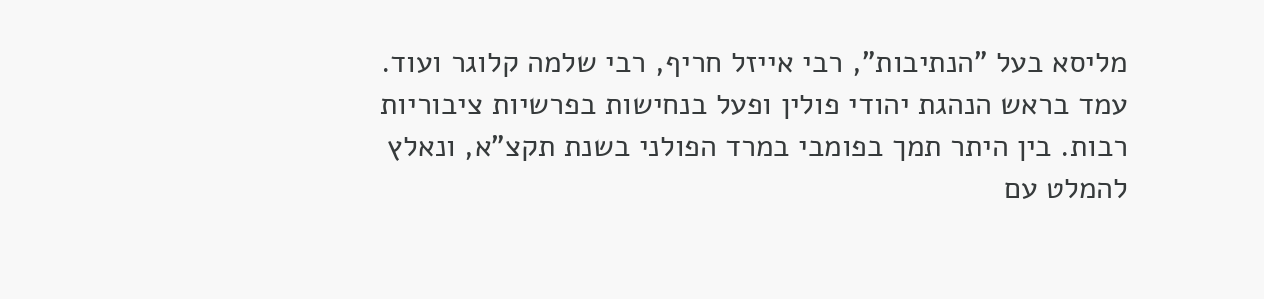מליסא בעל ”הנתיבות”, רבי אייזל חריף, רבי שלמה קלוגר ועוד. עמד בראש הנהגת יהודי פולין ופעל בנחישות בפרשיות ציבוריות רבות. בין היתר תמך בפומבי במרד הפולני בשנת תקצ”א, ונאלץ להמלט עם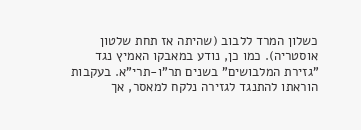כשלון המרד ללבוב (שהיתה אז תחת שלטון אוסטריה). כמו כן, נודע במאבקו האמיץ נגד ”גזירת המלבושים” בשנים תר”ו-תרי”א. בעקבות הוראתו להתנגד לגזירה נלקח למאסר, אך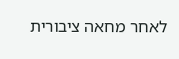לאחר מחאה ציבורית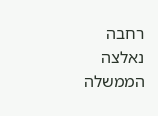רחבה נאלצה הממשלה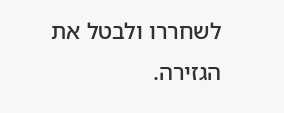לשחררו ולבטל את הגזירה.